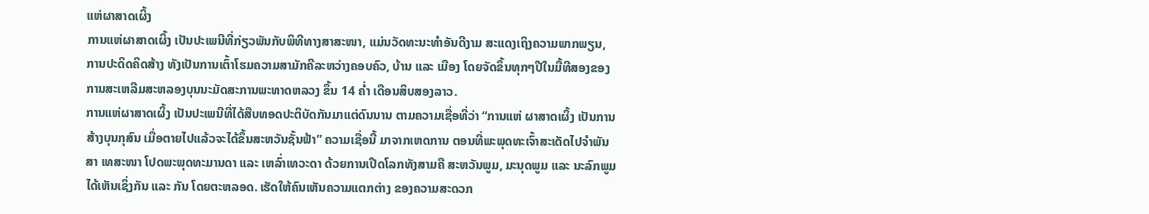ແຫ່ຜາສາດເຜິ້ງ
ການແຫ່ຜາສາດເຜິ້ງ ເປັນປະເພນີທີ່ກ່ຽວພັນກັບພິທີທາງສາສະໜາ, ແມ່ນວັດທະນະທຳອັນດີງາມ ສະແດງເຖິງຄວາມພາກພຽນ, ການປະດິດຄິດສ້າງ ທັງເປັນການເຕົ້າໂຮມຄວາມສາມັກຄີລະຫວ່າງຄອບຄົວ, ບ້ານ ແລະ ເມືອງ ໂດຍຈັດຂຶ້ນທຸກໆປີໃນມື້ທີສອງຂອງການສະເຫລີມສະຫລອງບຸນນະມັດສະການພະທາດຫລວງ ຂຶ້ນ 14 ຄໍ່າ ເດືອນສິບສອງລາວ.
ການແຫ່ຜາສາດເຜິ້ງ ເປັນປະເພນີທີ່ໄດ້ສືບທອດປະຕິບັດກັນມາແຕ່ດົນນານ ຕາມຄວາມເຊື່ອທີ່ວ່າ “ການແຫ່ ຜາສາດເຜິ້ງ ເປັນການສ້າງບຸນກຸສົນ ເມື່ອຕາຍໄປແລ້ວຈະໄດ້ຂຶ້ນສະຫວັນຊັ້ນຟ້າ” ຄວາມເຊື່ອນີ້ ມາຈາກເຫດການ ຕອນທີ່ພະພຸດທະເຈົ້າສະເດັດໄປຈຳພັນສາ ເທສະໜາ ໂປດພະພຸດທະມານດາ ແລະ ເຫລົ່າເທວະດາ ດ້ວຍການເປີດໂລກທັງສາມຄື ສະຫວັນພູມ, ມະນຸດພູມ ແລະ ນະລົກພູມ ໄດ້ເຫັນເຊິ່ງກັນ ແລະ ກັນ ໂດຍຕະຫລອດ. ເຮັດໃຫ້ຄົນເຫັນຄວາມແຕກຕ່າງ ຂອງຄວາມສະດວກ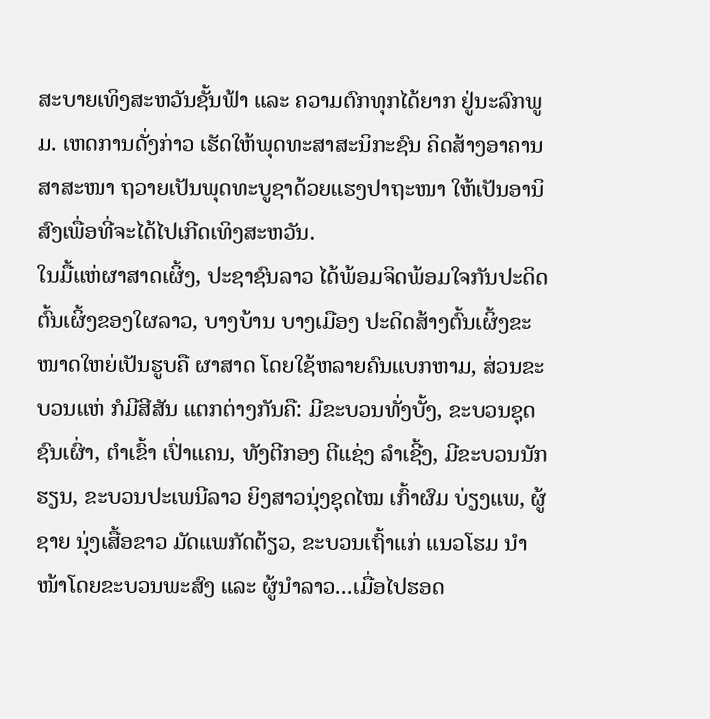ສະບາຍເທິງສະຫວັນຊັ້ນຟ້າ ແລະ ຄວາມຕົກທຸກໄດ້ຍາກ ຢູ່ນະລົກພູມ. ເຫດການດັ່ງກ່າວ ເຮັດໃຫ້ພຸດທະສາສະນິກະຊົນ ຄິດສ້າງອາຄານສາສະໜາ ຖວາຍເປັນພຸດທະບູຊາດ້ວຍແຮງປາຖະໜາ ໃຫ້ເປັນອານິສົງເພື່ອທີ່ຈະໄດ້ໄປເກີດເທິງສະຫວັນ.
ໃນມື້ແຫ່ຜາສາດເຜິ້ງ, ປະຊາຊົນລາວ ໄດ້ພ້ອມຈິດພ້ອມໃຈກັນປະດິດຕົ້ນເຜິ້ງຂອງໃຜລາວ, ບາງບ້ານ ບາງເມືອງ ປະດິດສ້າງຕົ້ນເຜິ້ງຂະໜາດໃຫຍ່ເປັນຮູບຄື ຜາສາດ ໂດຍໃຊ້ຫລາຍຄົນແບກຫາມ, ສ່ວນຂະບວນແຫ່ ກໍມີສີສັນ ແຕກຕ່າງກັນຄື: ມີຂະບວນທັ່ງບັ້ງ, ຂະບວນຊຸດຊົນເຜົ່າ, ຕໍາເຂົ້າ ເປົ່າແຄນ, ທັງຕີກອງ ຕີແຊ່ງ ລໍາເຊີ້ງ, ມີຂະບວນນັກຮຽນ, ຂະບວນປະເພນີລາວ ຍິງສາວນຸ່ງຊຸດໄໝ ເກົ້າຜົມ ບ່ຽງແພ, ຜູ້ຊາຍ ນຸ່ງເສື້ອຂາວ ມັດແພກັດຕ້ຽວ, ຂະບວນເຖົ້າແກ່ ແນວໂຮມ ນຳໜ້າໂດຍຂະບວນພະສົງ ແລະ ຜູ້ນຳລາວ...ເມື່ອໄປຮອດ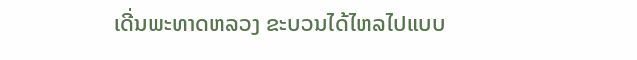ເດີ່ນພະທາດຫລວງ ຂະບວນໄດ້ໄຫລໄປແບບ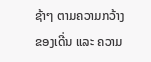ຊ້າໆ ຕາມຄວາມກວ້າງຂອງເດີ່ນ ແລະ ຄວາມ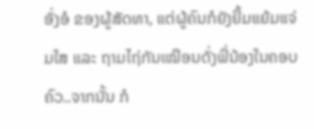ອັ່ງອໍ ຂອງຜູ້ສັດທາ, ແຕ່ຜູ້ຄົນກໍຍັງຍີ້ມແຍ້ມແຈ່ມໃສ ແລະ ຖາມໄຖ່ກັນເໝືອນດັ່ງພີ່ນ້ອງໃນຄອບຄົວ..ຈາກນັ້ນ ກໍ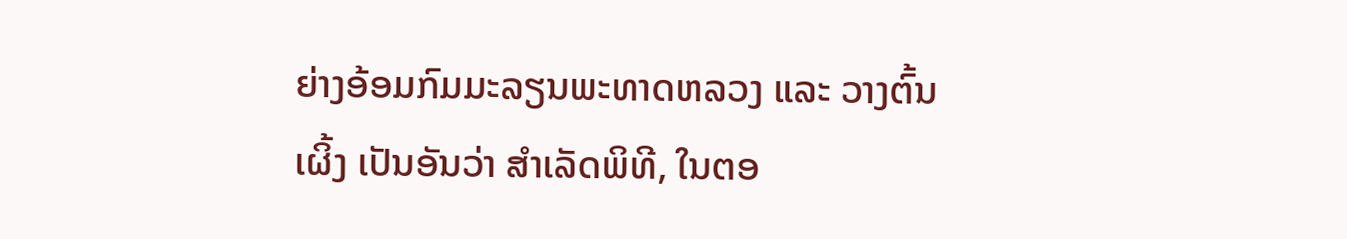ຍ່າງອ້ອມກົມມະລຽນພະທາດຫລວງ ແລະ ວາງຕົ້ນເຜິ້ງ ເປັນອັນວ່າ ສຳເລັດພິທີ, ໃນຕອ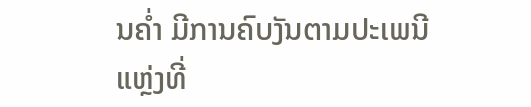ນຄ່ຳ ມີການຄົບງັນຕາມປະເພນີ
ແຫຼ່ງທີ່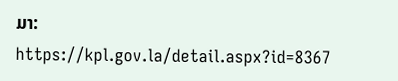ມາ: https://kpl.gov.la/detail.aspx?id=8367